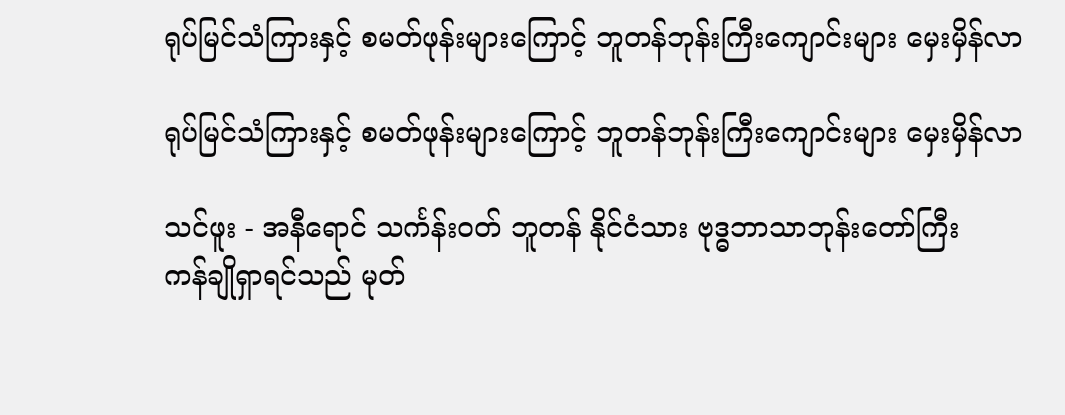ရုပ်မြင်သံကြားနှင့် စမတ်ဖုန်းများကြောင့် ဘူတန်ဘုန်းကြီးကျောင်းများ မှေးမှိန်လာ

ရုပ်မြင်သံကြားနှင့် စမတ်ဖုန်းများကြောင့် ဘူတန်ဘုန်းကြီးကျောင်းများ မှေးမှိန်လာ

သင်ဖူး - အနီရောင် သင်္ကန်းဝတ် ဘူတန် နိုင်ငံသား ဗုဒ္ဓဘာသာဘုန်းတော်ကြီး
ကန်ချိုရှာရင်သည် မုတ်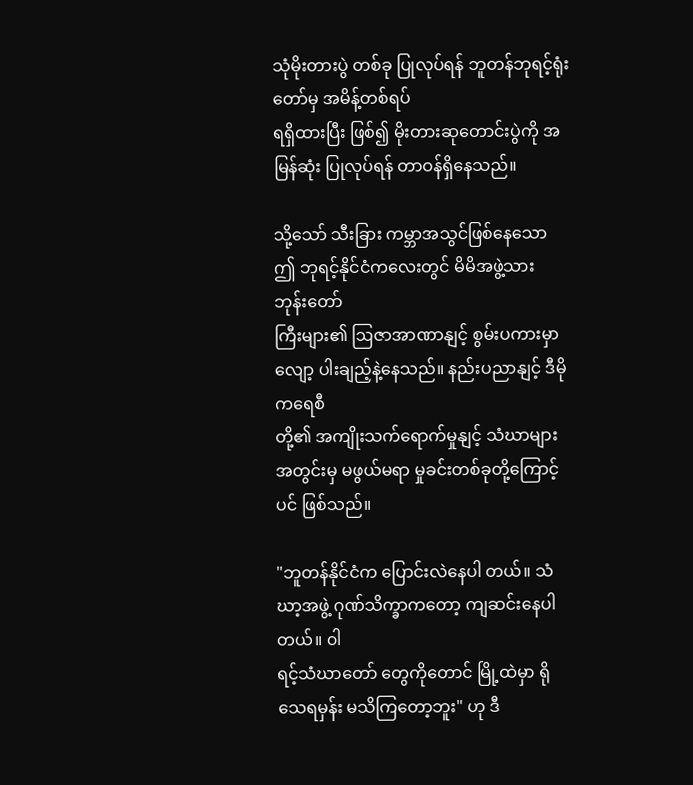သုံမိုးတားပွဲ တစ်ခု ပြုလုပ်ရန် ဘူတန်ဘုရင့်ရုံးတော်မှ အမိန့်တစ်ရပ်
ရရှိထားပြီး ဖြစ်၍ မိုးတားဆုတောင်းပွဲကို အမြန်ဆုံး ပြုလုပ်ရန် တာဝန်ရှိနေသည်။

သို့သော် သီးခြား ကမ္ဘာအသွင်ဖြစ်နေသော ဤ ဘုရင့်နိုင်ငံကလေးတွင် မိမိအဖွဲ့သား ဘုန်းတော်
ကြီးများ၏ ဩဇာအာဏာနျင့် စွမ်းပကားမှာ လျော့ ပါးချည့်နဲ့နေသည်။ နည်းပညာနျင့် ဒီမိုကရေစီ
တို့၏ အကျိုးသက်ရောက်မှုနျင့် သံဃာများအတွင်းမှ မဖွယ်မရာ မှုခင်းတစ်ခုတို့ကြောင့်ပင် ဖြစ်သည်။

"ဘူတန်နိုင်ငံက ပြောင်းလဲနေပါ တယ်။ သံဃာ့အဖွဲ့ ဂုဏ်သိက္ခာကတော့ ကျဆင်းနေပါတယ်။ ၀ါ
ရင့်သံဃာတော် တွေကိုတောင် မြို့ထဲမှာ ရိုသေရမှန်း မသိကြတော့ဘူး" ဟု ဒီ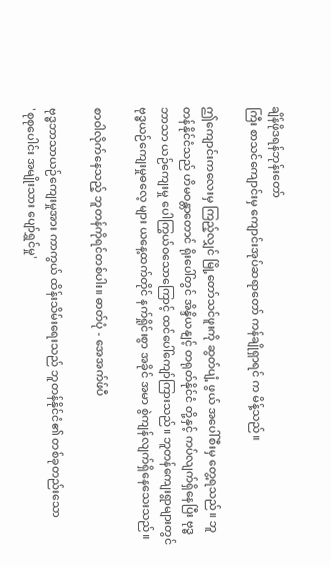ချိန်ဖိုဒရန်ဘုန်းတော်
ကြီး စာသင်ကျောင်းမှ ကျောင်းအုပ်ဆရာတော် ကန်ချိုရှာရင် က မိန့်သည်။

ဤကျောင်းကလေးမှ ကြည့်လျှင် မြို့တော်သင်ဖူးကို ဆွတ်ပျံ့ ဖွယ် အပေါ်စီးမှ တွေ့ရသည်။ ဘူ
တန်နိုင်ငံသည် ဟိမဝန္တာတောင် ရိုးပေါ်တွင် အိန္ဒိယနျင့် တရုတ်နိုင်ငံ တို့နှင့် ကပ်လျက်ရှိနေပြီး ဗုဒ္ဓ
ဘာသာ ယဉ်ကျေးမှု ပေါကြွယ်ဝသောကြောင့် ထင်ပေါ်ကျော်ကြားသည်။ ဘူတန်ကျေးရွာများတွင်
ဗုဒ္ဓယဉ်ကျေးမှုဓလေ့ များ ယနေ့ထက်တိုင် နက်ရှိုင်းစွာ အခိုင် အမာ စွဲကျန်လျက်ရှိနေသေးသည်။

စာဝါလိုက်နေသည့် ဘူတန်ကိုရင်တစ်ပါး။ ဓာတ်ပုံ - အေအက်ဖ်ပီ

ဗုဒ္ဓဘာသာယဉ်ကျေးမှုအား ကာကွယ် ထိန်းသိမ်းရေးသည် ဘူတန်နိုင်ငံ၏ တစ်ခုတည်းသော
'စုစုပေါင်း အမျိုးသား ပျော်ရွှင်မှု'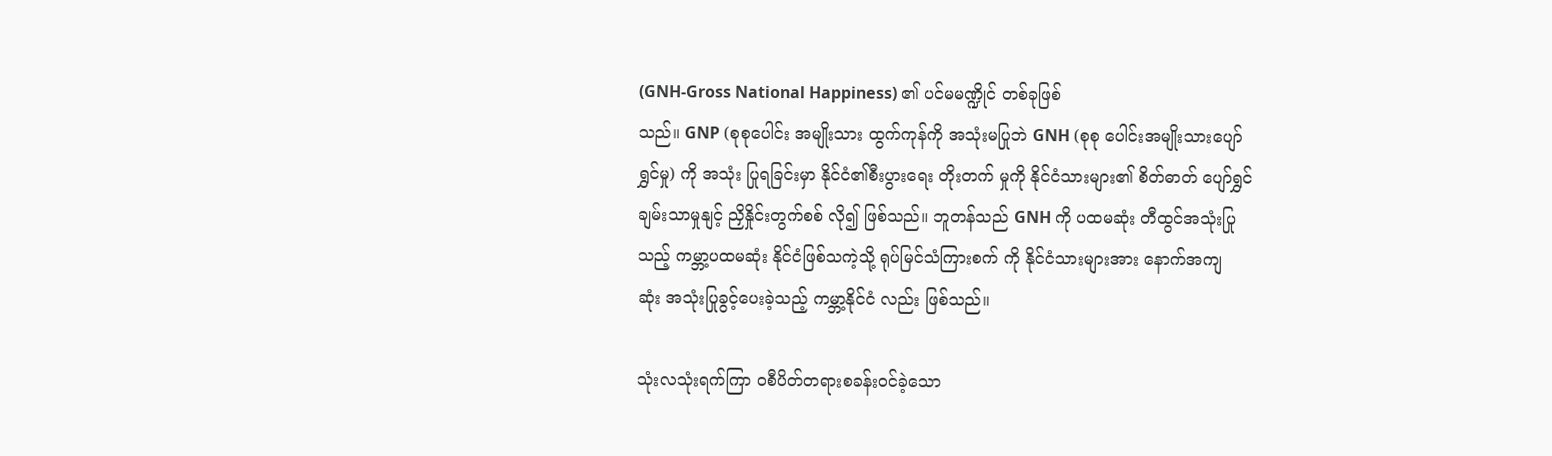(GNH-Gross National Happiness) ၏ ပင်မမဏ္ဍိုင် တစ်ခုဖြစ်
သည်။ GNP (စုစုပေါင်း အမျိုးသား ထွက်ကုန်ကို အသုံးမပြုဘဲ GNH (စုစု ပေါင်းအမျိုးသားပျော်
ရွှင်မှု) ကို အသုံး ပြုရခြင်းမှာ နိုင်ငံ၏စီးပွားရေး တိုးတက် မှုကို နိုင်ငံသားများ၏ စိတ်ဓာတ် ပျော်ရွှင်
ချမ်းသာမှုနျင့် ညှိနှိုင်းတွက်စစ် လို၍ ဖြစ်သည်။ ဘူတန်သည် GNH ကို ပထမဆုံး တီထွင်အသုံးပြု
သည့် ကမ္ဘာ့ပထမဆုံး နိုင်ငံဖြစ်သကဲ့သို့ ရုပ်မြင်သံကြားစက် ကို နိုင်ငံသားများအား နောက်အကျ
ဆုံး အသုံးပြုခွင့်ပေးခဲ့သည့် ကမ္ဘာ့နိုင်ငံ လည်း ဖြစ်သည်။

သုံးလသုံးရက်ကြာ ၀စီပိတ်တရားစခန်းဝင်ခဲ့သော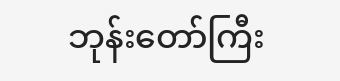ဘုန်းတော်ကြီး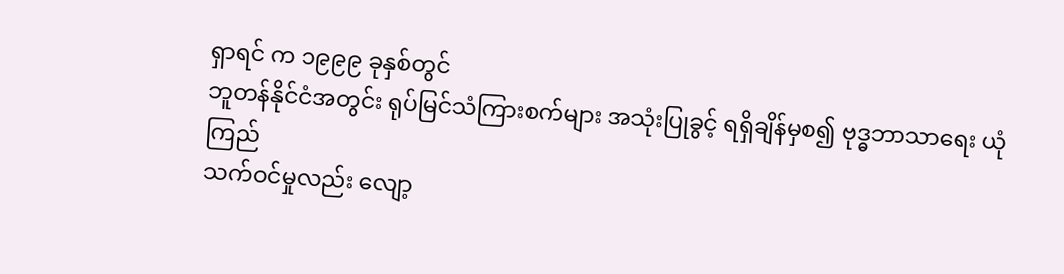ရှာရင် က ၁၉၉၉ ခုနှစ်တွင်
ဘူတန်နိုင်ငံအတွင်း ရုပ်မြင်သံကြားစက်များ အသုံးပြုခွင့် ရရှိချိန်မှစ၍ ဗုဒ္ဓဘာသာရေး ယုံကြည်
သက်ဝင်မှုလည်း လျော့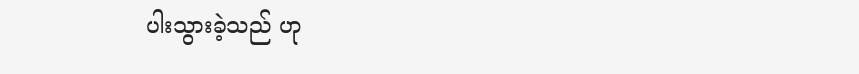ပါးသွားခဲ့သည် ဟု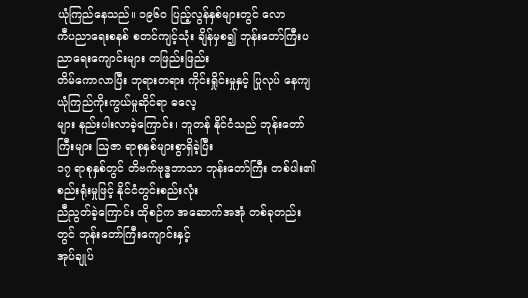ယုံကြည်နေသည်။ ၁၉၆၀ ပြည့်လွန်နှစ်များတွင် လော
ကီပညာရေးစနစ် စတင်ကျင့်သုံး ချိန်မှစ၍ ဘုန်းတော်ကြီးပညာရေးကျောင်းများ တဖြည်းဖြည်း
တိမ်ကောလာပြီး ဘုရားတရား ကိုင်းရှိုင်းမှုနှင့် ပြုလုပ် နေကျ ယုံကြည်ကိုးကွယ်မှုဆိုင်ရာ ဓလေ့
များ နည်းပါးလာခဲ့ကြောင်း၊ ဘူတန် နိုင်ငံသည် ဘုန်းတော်ကြီးများ ဩဇာ ရာစုနှစ်များစွာရှိခဲ့ပြီး
၁၇ ရာစုနှစ်တွင် တိဗက်ဗုဒ္ဓဘာသာ ဘုန်းတော်ကြီး တစ်ပါး၏ စည်းရုံးမှုဖြင့် နိုင်ငံတွင်းစည်းလုံး
ညီညွတ်ခဲ့ကြောင်း ထိုစဉ်က အဆောက်အအုံ တစ်ခုတည်းတွင် ဘုန်းတော်ကြီးကျောင်းနှင့်
အုပ်ချုပ်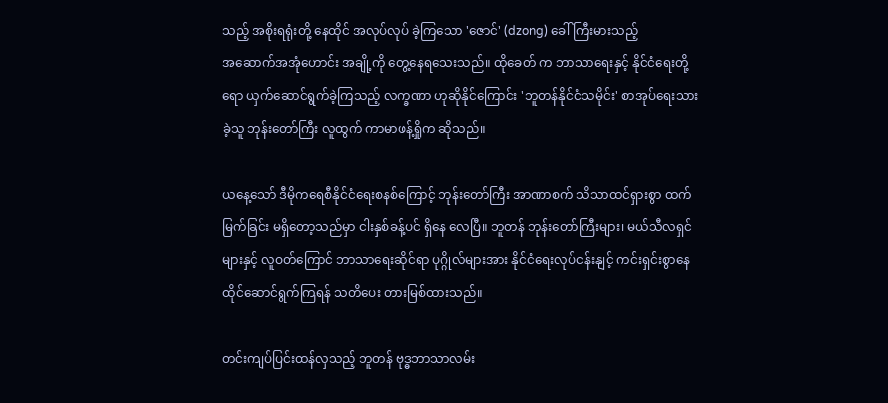သည့် အစိုးရရုံးတို့ နေထိုင် အလုပ်လုပ် ခဲ့ကြသော 'ဇောင်' (dzong) ခေါ် ကြီးမားသည့်
အဆောက်အအုံဟောင်း အချို့ကို တွေ့နေရသေးသည်။ ထိုခေတ် က ဘာသာရေးနှင့် နိုင်ငံရေးတို့
ရော ယှက်ဆောင်ရွက်ခဲ့ကြသည့် လက္ခဏာ ဟုဆိုနိုင်ကြောင်း 'ဘူတန်နိုင်ငံသမိုင်း' စာအုပ်ရေးသား
ခဲ့သူ ဘုန်းတော်ကြီး လူထွက် ကာမာဖန့်ရှိုက ဆိုသည်။

ယနေ့သော် ဒီမိုကရေစီနိုင်ငံရေးစနစ်ကြောင့် ဘုန်းတော်ကြီး အာဏာစက် သိသာထင်ရှားစွာ ထက်
မြက်ခြင်း မရှိတော့သည်မှာ ငါးနှစ်ခန့်ပင် ရှိနေ လေပြီ။ ဘူတန် ဘုန်းတော်ကြီးများ၊ မယ်သီလရှင်
များနှင့် လူဝတ်ကြောင် ဘာသာရေးဆိုင်ရာ ပုဂ္ဂိုလ်များအား နိုင်ငံရေးလုပ်ငန်းနျင့် ကင်းရှင်းစွာနေ
ထိုင်ဆောင်ရွက်ကြရန် သတိပေး တားမြစ်ထားသည်။

တင်းကျပ်ပြင်းထန်လှသည့် ဘူတန် ဗုဒ္ဓဘာသာလမ်း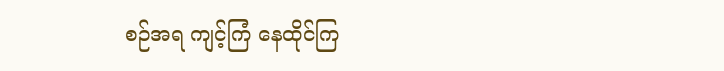စဉ်အရ ကျင့်ကြံ နေထိုင်ကြ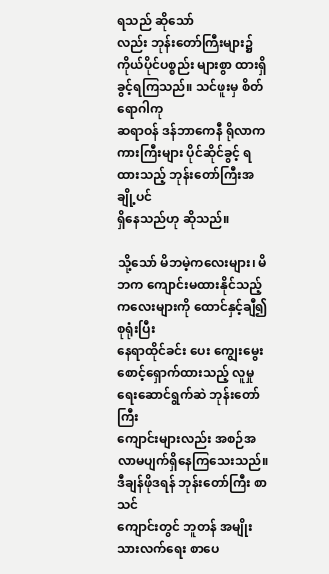ရသည် ဆိုသော်
လည်း ဘုန်းတော်ကြီးများ၌ ကိုယ်ပိုင်ပစ္စည်း များစွာ ထားရှိခွင့်ရကြသည်။ သင်ဖူးမှ စိတ်ရောဂါကု
ဆရာဝန် ဒန်ဘာကေနီ ရိုလာက ကားကြီးများ ပိုင်ဆိုင်ခွင့် ရထားသည့် ဘုန်းတော်ကြီးအချို့ပင်
ရှိနေသည်ဟု ဆိုသည်။

သို့သော် မိဘမဲ့ကလေးများ၊ မိဘက ကျောင်းမထားနိုင်သည့် ကလေးများကို ထောင်နှင့်ချီ၍ စုရုံးပြီး
နေရာထိုင်ခင်း ပေး ကျွေးမွေး စောင့်ရှောက်ထားသည့် လူမှုရေးဆောင်ရွက်ဆဲ ဘုန်းတော်ကြီး
ကျောင်းများလည်း အစဉ်အလာမပျက်ရှိနေကြသေးသည်။ ဒီချန်ဖိုဒရန် ဘုန်းတော်ကြီး စာသင်
ကျောင်းတွင် ဘူတန် အမျိုးသားလက်ရေး စာပေ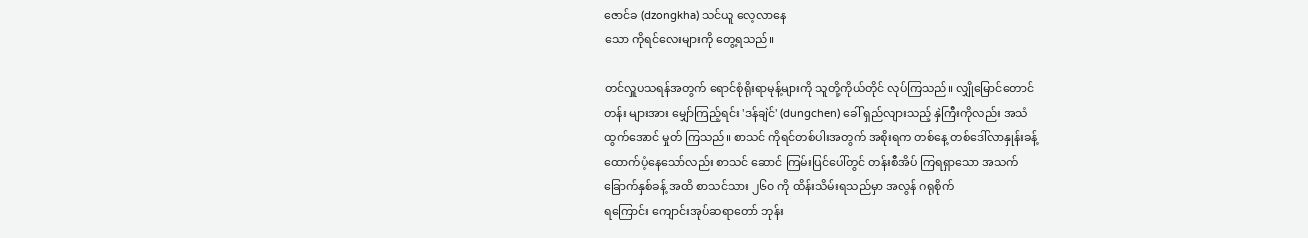ဇောင်ခ (dzongkha) သင်ယူ လေ့လာနေ
သော ကိုရင်လေးများကို တွေ့ရသည်။

တင်လှူပသရန်အတွက် ရောင်စုံရိုးရာမုန့်များကို သူတို့ကိုယ်တိုင် လုပ်ကြသည်။ လျှိုမြောင်တောင်
တန်း များအား မျှော်ကြည့်ရင်း 'ဒန်ချဲင်' (dungchen) ခေါ် ရှည်လျားသည့် နှဲကြီးကိုလည်း အသံ
ထွက်အောင် မှုတ် ကြသည်။ စာသင် ကိုရင်တစ်ပါးအတွက် အစိုးရက တစ်နေ့ တစ်ဒေါ်လာနှုန်းခန့်
ထောက်ပံ့နေသော်လည်း စာသင် ဆောင် ကြမ်းပြင်ပေါ်တွင် တန်းစီအိပ် ကြရရှာသော အသက်
ခြောက်နှစ်ခန့် အထိ စာသင်သား ၂၆၀ ကို ထိန်းသိမ်းရသည်မှာ အလွန် ဂရုစိုက်
ရကြောင်း ကျောင်းအုပ်ဆရာတော် ဘုန်း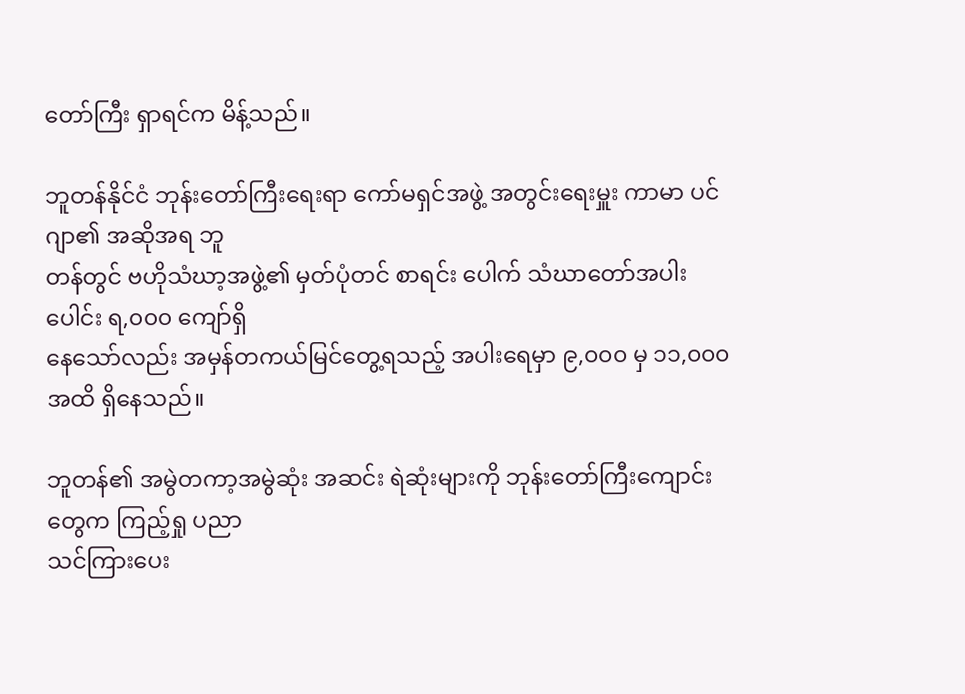တော်ကြီး ရှာရင်က မိန့်သည်။

ဘူတန်နိုင်ငံ ဘုန်းတော်ကြီးရေးရာ ကော်မရှင်အဖွဲ့ အတွင်းရေးမှူး ကာမာ ပင်ဂျာ၏ အဆိုအရ ဘူ
တန်တွင် ဗဟိုသံဃာ့အဖွဲ့၏ မှတ်ပုံတင် စာရင်း ပေါက် သံဃာတော်အပါးပေါင်း ရ,၀၀၀ ကျော်ရှိ
နေသော်လည်း အမှန်တကယ်မြင်တွေ့ရသည့် အပါးရေမှာ ၉,၀၀၀ မှ ၁၁,၀၀၀ အထိ ရှိနေသည်။

ဘူတန်၏ အမွဲတကာ့အမွဲဆုံး အဆင်း ရဲဆုံးများကို ဘုန်းတော်ကြီးကျောင်းတွေက ကြည့်ရှု ပညာ
သင်ကြားပေး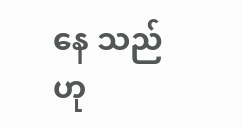နေ သည်ဟု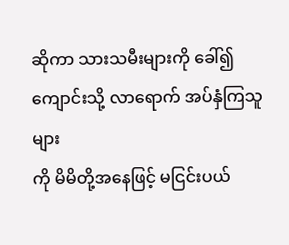ဆိုကာ သားသမီးများကို ခေါ်၍ ကျောင်းသို့ လာရောက် အပ်နှံကြသူများ
ကို မိမိတို့အနေဖြင့် မငြင်းပယ်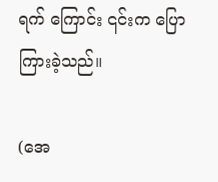ရက် ကြောင်း ၎င်းက ပြောကြားခဲ့သည်။

(အေ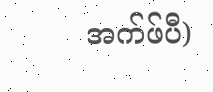အက်ဖ်ပီ)